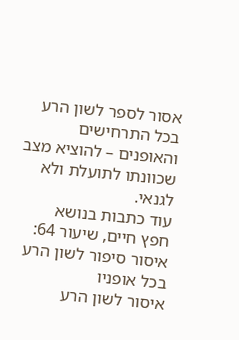אסור לספר לשון הרע בכל התרחישים והאופנים – להוציא מצב שכוונתו לתועלת ולא לגנאי.
עוד כתבות בנושא
חפץ חיים, שיעור 64:
איסור סיפור לשון הרע בכל אופניו
איסור לשון הרע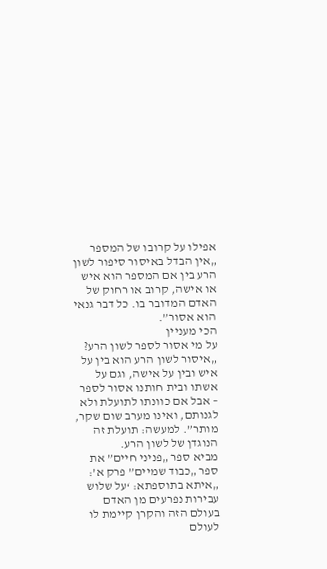אפילו על קרובו של המספר
„אין הבדל באיסור סיפור לשון הרע בין אם המספר הוא איש או אישה, קרוב או רחוק של האדם המדובר בו. כל דבר גנאי הוא אסור”.
הכי מעניין
על מי אסור לספר לשון הרע?
„איסור לשון הרע הוא בין על איש ובין על אישה, וגם על אשתו ובית חותנו אסור לספר – אבל אם כוונתו לתועלת ולא לגנותם, ואינו מערב שום שקר, מותר”. למעשה: תועלת זה הנוגדן של לשון הרע.
מביא ספר „פניני חיים” את ספר „כבוד שמיים” פרק א’: „איתא בתוספתא: ‘על שלוש עבירות נפרעים מן האדם בעולם הזה והקרן קיימת לו לעולם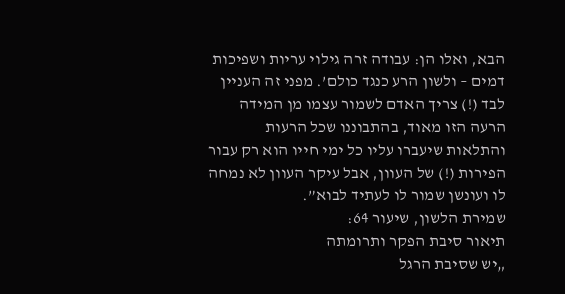הבא, ואלו הן: עבודה זרה גילוי עריות ושפיכות דמים – ולשון הרע כנגד כולם’. מפני זה העניין לבד (!) צריך האדם לשמור עצמו מן המידה הרעה הזו מאוד, בהתבוננו שכל הרעות והתלאות שיעברו עליו כל ימי חייו הוא רק עבור הפירות (!) של העוון, אבל עיקר העוון לא נמחה לו ועונשן שמור לו לעתיד לבוא”.
שמירת הלשון, שיעור 64:
תיאור סיבת הפקר ותרומתה
„יש שסיבת הרגל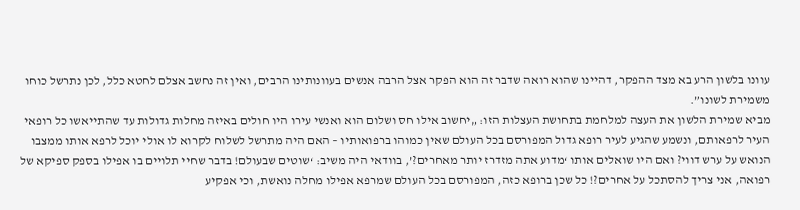עוונו בלשון הרע בא מצד ההפקר, דהיינו שהוא רואה שדבר זה הוא הפקר אצל הרבה אנשים בעוונותינו הרבים, ואין זה נחשב אצלם לחטא כלל, לכן נתרשל כוחו משמירת לשונו”.
מביא שמירת הלשון את העצה למלחמת בתחושת העצלות הזו: „יחשוב אילו חס ושלום הוא ואנשי עירו היו חולים באיזה מחלות גדולות עד שהתייאשו כל רופאי העיר לרפאותם, ונשמע שהגיע לעיר רופא גדול המפורסם בכל העולם שאין כמוהו ברפואותיו – האם היה מתרשל לשלוח לקרוא לו אולי יוכל לרפא אותו ממצבו הנואש על ערש דווי? ואם היו שואלים אותו ‘מדוע אתה מזדרז יותר מאחרים?’, בוודאי היה משיב: ‘שוטים שבעולם! בדבר שחיי תלויים בו אפילו בספק ספיקא של רפואה, אני צריך להסתכל על אחרים?! כל שכן ברופא כזה, המפורסם בכל העולם שמרפא אפילו מחלה נואשת, וכי אפקיע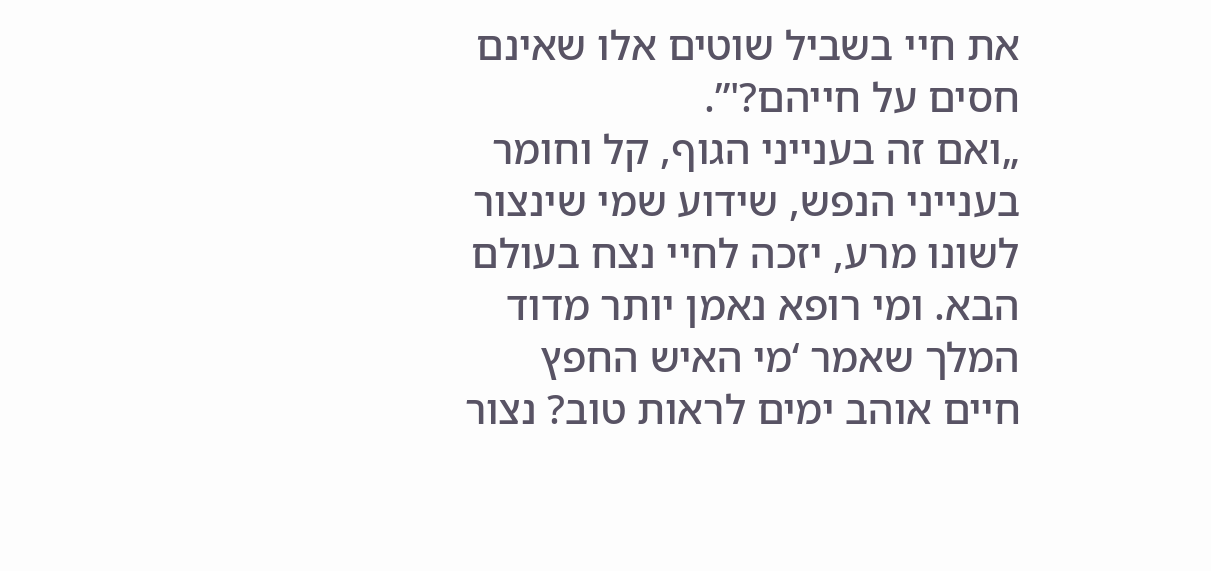את חיי בשביל שוטים אלו שאינם חסים על חייהם?'”.
„ואם זה בענייני הגוף, קל וחומר בענייני הנפש, שידוע שמי שינצור לשונו מרע, יזכה לחיי נצח בעולם הבא. ומי רופא נאמן יותר מדוד המלך שאמר ‘מי האיש החפץ חיים אוהב ימים לראות טוב? נצור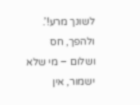לשונך מרע!’. ולהפך, חס ושלום – מי שלא ישמור, אין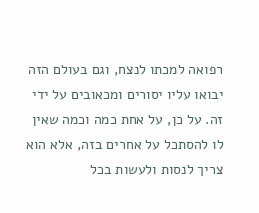רפואה למכתו לנצח, וגם בעולם הזה יבואו עליו יסורים ומכאובים על ידי זה. על כן, על אחת כמה וכמה שאין לו להסתכל על אחרים בזה, אלא הוא צריך לנסות ולעשות בכל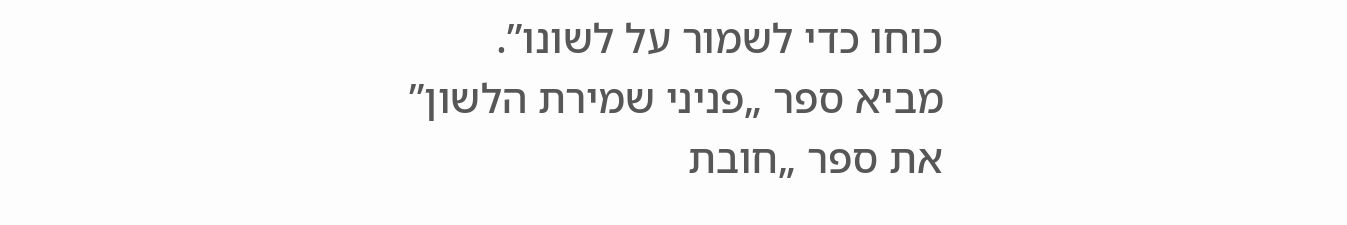כוחו כדי לשמור על לשונו”.
מביא ספר „פניני שמירת הלשון” את ספר „חובת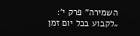השמירה” פרק י’: „לקבוע בכל יום זמן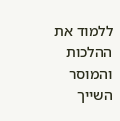ללמוד את ההלכות והמוסר השייך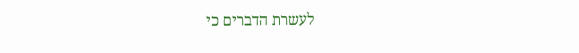לעשרת הדברים כי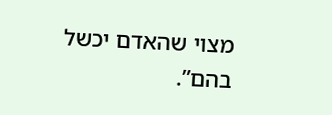מצוי שהאדם יכשל בהם”.